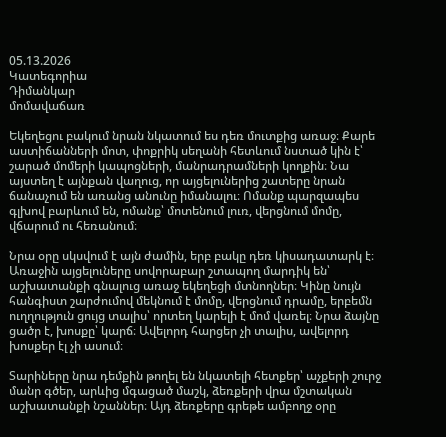05.13.2026
Կատեգորիա
Դիմանկար
մոմավաճառ

Եկեղեցու բակում նրան նկատում ես դեռ մուտքից առաջ։ Քարե աստիճանների մոտ, փոքրիկ սեղանի հետևում նստած կին է՝ շարած մոմերի կապոցների, մանրադրամների կողքին։ Նա այստեղ է այնքան վաղուց, որ այցելուներից շատերը նրան ճանաչում են առանց անունը իմանալու։ Ոմանք պարզապես գլխով բարևում են, ոմանք՝ մոտենում լուռ, վերցնում մոմը, վճարում ու հեռանում։

Նրա օրը սկսվում է այն ժամին, երբ բակը դեռ կիսադատարկ է։ Առաջին այցելուները սովորաբար շտապող մարդիկ են՝ աշխատանքի գնալուց առաջ եկեղեցի մտնողներ։ Կինը նույն հանգիստ շարժումով մեկնում է մոմը, վերցնում դրամը, երբեմն ուղղություն ցույց տալիս՝ որտեղ կարելի է մոմ վառել։ Նրա ձայնը ցածր է, խոսքը՝ կարճ։ Ավելորդ հարցեր չի տալիս, ավելորդ խոսքեր էլ չի ասում։

Տարիները նրա դեմքին թողել են նկատելի հետքեր՝ աչքերի շուրջ մանր գծեր, արևից մգացած մաշկ, ձեռքերի վրա մշտական աշխատանքի նշաններ։ Այդ ձեռքերը գրեթե ամբողջ օրը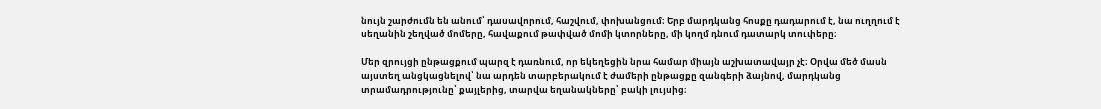նույն շարժումն են անում՝ դասավորում, հաշվում, փոխանցում։ Երբ մարդկանց հոսքը դադարում է, նա ուղղում է սեղանին շեղված մոմերը, հավաքում թափված մոմի կտորները, մի կողմ դնում դատարկ տուփերը։

Մեր զրույցի ընթացքում պարզ է դառնում, որ եկեղեցին նրա համար միայն աշխատավայր չէ։ Օրվա մեծ մասն այստեղ անցկացնելով՝ նա արդեն տարբերակում է ժամերի ընթացքը զանգերի ձայնով, մարդկանց տրամադրությունը՝ քայլերից, տարվա եղանակները՝ բակի լույսից։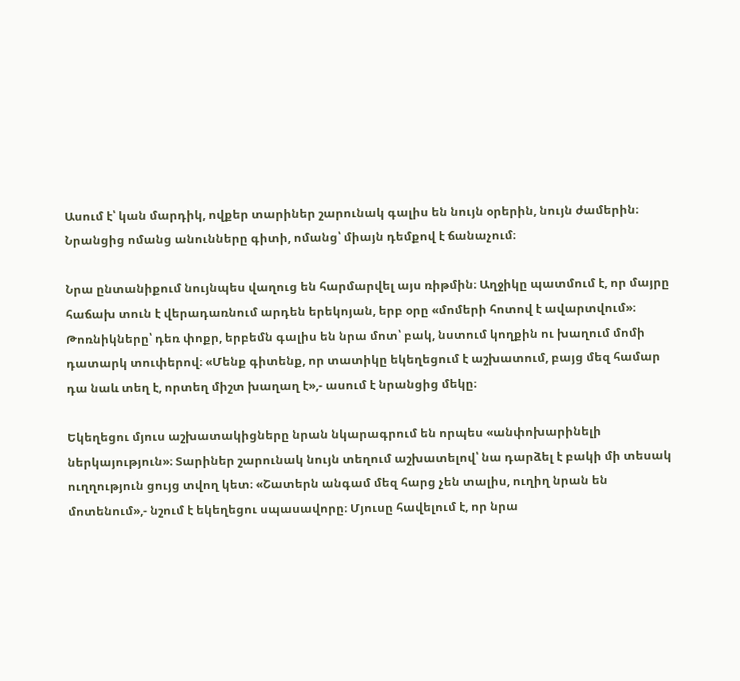Ասում է՝ կան մարդիկ, ովքեր տարիներ շարունակ գալիս են նույն օրերին, նույն ժամերին։ Նրանցից ոմանց անունները գիտի, ոմանց՝ միայն դեմքով է ճանաչում։

Նրա ընտանիքում նույնպես վաղուց են հարմարվել այս ռիթմին։ Աղջիկը պատմում է, որ մայրը հաճախ տուն է վերադառնում արդեն երեկոյան, երբ օրը «մոմերի հոտով է ավարտվում»։ Թոռնիկները՝ դեռ փոքր, երբեմն գալիս են նրա մոտ՝ բակ, նստում կողքին ու խաղում մոմի դատարկ տուփերով։ «Մենք գիտենք, որ տատիկը եկեղեցում է աշխատում, բայց մեզ համար դա նաև տեղ է, որտեղ միշտ խաղաղ է»,- ասում է նրանցից մեկը։

Եկեղեցու մյուս աշխատակիցները նրան նկարագրում են որպես «անփոխարինելի ներկայություն»։ Տարիներ շարունակ նույն տեղում աշխատելով՝ նա դարձել է բակի մի տեսակ ուղղություն ցույց տվող կետ։ «Շատերն անգամ մեզ հարց չեն տալիս, ուղիղ նրան են մոտենում»,- նշում է եկեղեցու սպասավորը։ Մյուսը հավելում է, որ նրա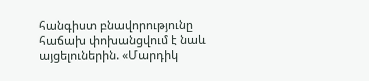հանգիստ բնավորությունը հաճախ փոխանցվում է նաև այցելուներին. «Մարդիկ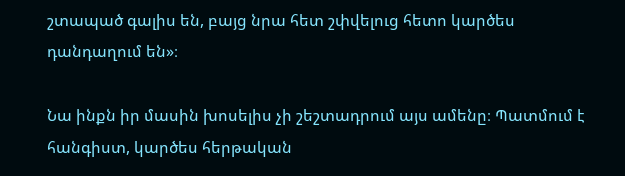շտապած գալիս են, բայց նրա հետ շփվելուց հետո կարծես դանդաղում են»։

Նա ինքն իր մասին խոսելիս չի շեշտադրում այս ամենը։ Պատմում է հանգիստ, կարծես հերթական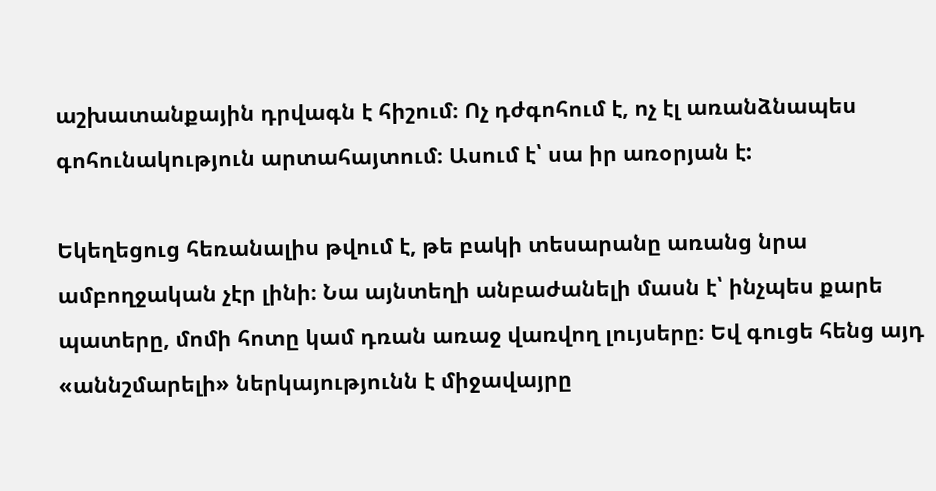աշխատանքային դրվագն է հիշում։ Ոչ դժգոհում է, ոչ էլ առանձնապես գոհունակություն արտահայտում։ Ասում է՝ սա իր առօրյան է:

Եկեղեցուց հեռանալիս թվում է, թե բակի տեսարանը առանց նրա ամբողջական չէր լինի։ Նա այնտեղի անբաժանելի մասն է՝ ինչպես քարե պատերը, մոմի հոտը կամ դռան առաջ վառվող լույսերը։ Եվ գուցե հենց այդ «աննշմարելի» ներկայությունն է միջավայրը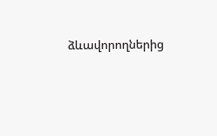ձևավորողներից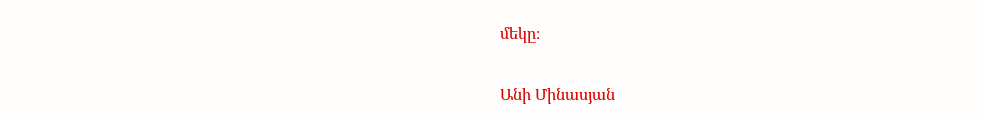մեկը։

Անի Մինասյան